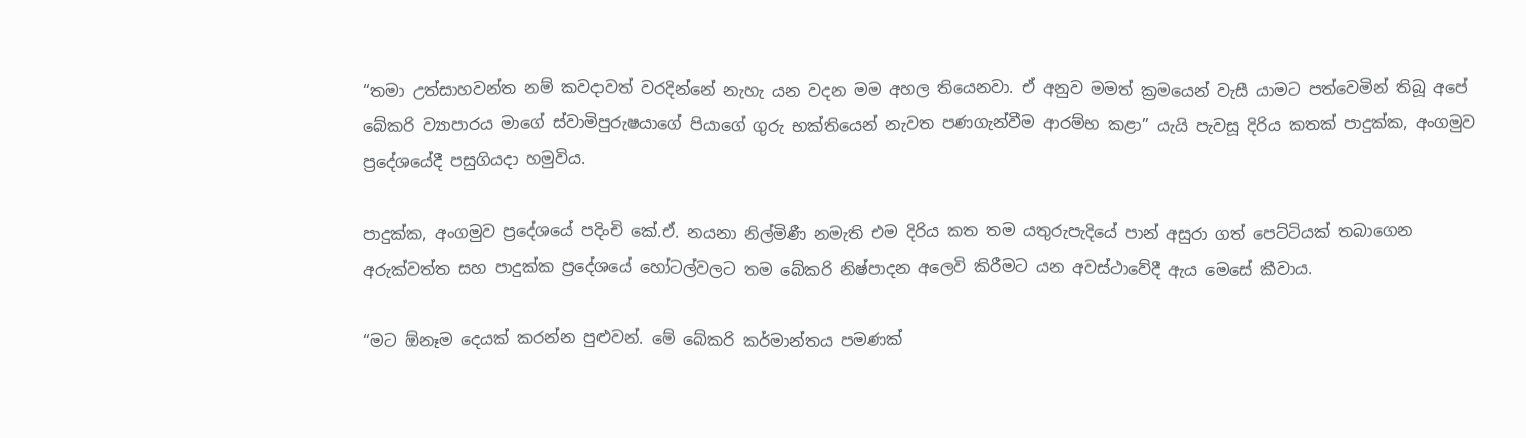“තමා උත්සාහවන්ත නම් කවදාවත් වරදින්නේ නැහැ යන වදන මම අහල තියෙනවා. ඒ අනුව මමත් ක්‍රමයෙන් වැසී යාමට පත්වෙමින් තිබූ අපේ බේකරි ව්‍යාපාරය මාගේ ස්වාමිපුරුෂයාගේ පියාගේ ගුරු භක්තියෙන් නැවත පණගැන්වීම ආරම්භ කළා” යැයි පැවසූ දිරිය කතක් පාදුක්ක, අංගමුව ප්‍රදේශයේදී පසුගියදා හමුවිය.

පාදුක්ක, අංගමුව ප්‍රදේශයේ පදිංචි කේ.ඒ. නයනා නිල්මිණී නමැති එම දිරිය කත තම යතුරුපැදියේ පාන් අසුරා ගත් පෙට්ටියක් තබාගෙන අරුක්වත්ත සහ පාදුක්ක ප්‍රදේශයේ හෝටල්වලට තම බේකරි නිෂ්පාදන අලෙවි කිරීමට යන අවස්ථාවේදී ඇය මෙසේ කීවාය.

“මට ඕනෑම දෙයක් කරන්න පුළුවන්. මේ බේකරි කර්මාන්තය පමණක්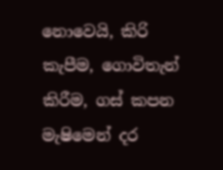නොවෙයි, කිරි කැපීම, ගොවිතැන් කිරීම, ගස් කපන මැෂිමෙන් දර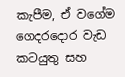කැපීම, ඒ වගේම ගෙදරදොර වැඩ කටයුතු සහ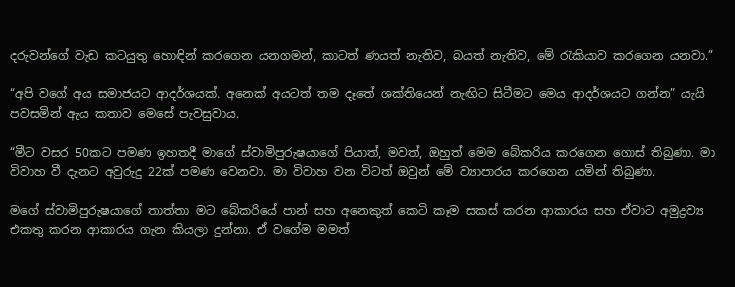දරුවන්ගේ වැඩ කටයුතු හොඳින් කරගෙන යනගමන්, කාටත් ණයත් නැතිව, බයත් නැතිව, මේ රැකියාව කරගෙන යනවා.”

“අපි වගේ අය සමාජයට ආදර්ශයක්. අනෙක් අයටත් තම දෑතේ ශක්තියෙන් නැඟිට සිටීමට මෙය ආදර්ශයට ගන්න” යැයි පවසමින් ඇය කතාව මෙසේ පැවසුවාය.

“මීට වසර 50කට පමණ ඉහතදී මාගේ ස්වාමිපුරුෂයාගේ පියාත්, මවත්, ඔහුත් මෙම බේකරිය කරගෙන ගොස් තිබුණා. මා විවාහ වී දැනට අවුරුදු 22ක් පමණ වෙනවා. මා විවාහ වන විටත් ඔවුන් මේ ව්‍යාපාරය කරගෙන යමින් තිබුණා.

මගේ ස්වාමිපුරුෂයාගේ තාත්තා මට බේකරියේ පාන් සහ අනෙකුත් කෙටි කෑම සකස් කරන ආකාරය සහ ඒවාට අමුද්‍රව්‍ය එකතු කරන ආකාරය ගැන කියලා දුන්නා. ඒ වගේම මමත්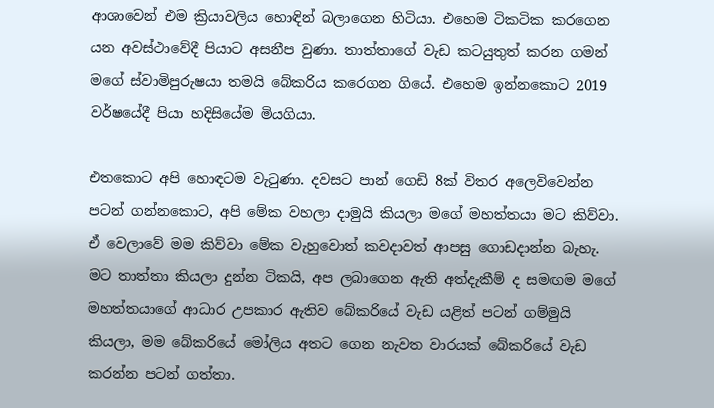ආශාවෙන් එම ක්‍රියාවලිය හොඳින් බලාගෙන හිටියා. එහෙම ටිකටික කරගෙන යන අවස්ථාවේදී පියාට අසනීප වුණා. තාත්තාගේ වැඩ කටයුතුත් කරන ගමන් මගේ ස්වාමිපුරුෂයා තමයි බේකරිය කර‍ෙගන ගියේ. එහෙම ඉන්නකොට 2019 වර්ෂයේදී පියා හදිසියේම මියගියා.

එතකොට අපි හොඳටම වැටුණා. දවසට පාන් ගෙඩි 8ක් විතර අලෙවිවෙන්න පටන් ගන්නකොට, අපි මේක වහලා දාමුයි කියලා මගේ මහත්තයා මට කිව්වා. ඒ වෙලාවේ මම කිව්වා මේක වැහුවොත් කවදාවත් ආපසු ගොඩදාන්න බැහැ. මට තාත්තා කියලා දුන්න ටිකයි, අප ලබාගෙන ඇති අත්දැකීම් ද සමඟම මගේ මහත්තයාගේ ආධාර උපකාර ඇතිව බේකරියේ වැඩ යළිත් පටන් ගම්මුයි කියලා, මම බේකරියේ මෝලිය අතට ගෙන නැවත වාරයක් බේකරියේ වැඩ කරන්න පටන් ගත්තා.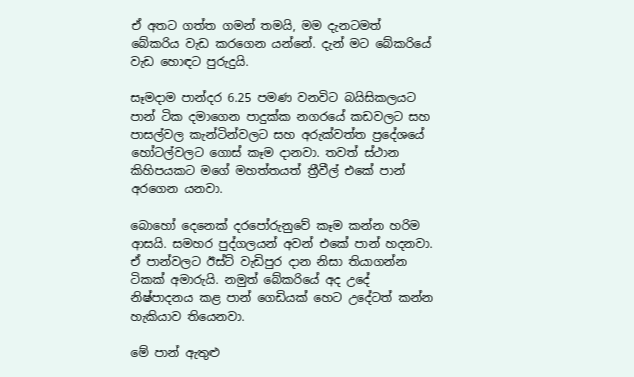ඒ අතට ගත්ත ගමන් තමයි, මම දැනටමත් බේකරිය වැඩ කරගෙන යන්නේ. දැන් මට බේකරියේ වැඩ හොඳට පුරුදුයි.

සෑමදාම පාන්දර 6.25 පමණ වනවිට බයිසිකලයට පාන් ටික දමාගෙන පාදුක්ක නගරයේ කඩවලට සහ පාසල්වල කැන්ටින්වලට සහ අරුක්වත්ත ප්‍රදේශයේ හෝටල්වලට ගොස් කෑම දානවා. තවත් ස්ථාන කිහිපයකට මගේ මහත්තයත් ත්‍රීවීල් එකේ පාන් අරගෙන යනවා.

බොහෝ දෙනෙක් දරපෝරුනුවේ කෑම කන්න හරිම ආසයි. සමහර පුද්ගලයන් අවන් එකේ පාන් හදනවා. ඒ පාන්වලට ඊස්ට් වැඩිපුර දාන නිසා තියාගන්න ටිකක් අමාරුයි. නමුත් බේකරියේ අද උදේ නිෂ්පාදනය කළ පාන් ගෙඩියක් හෙට උදේටත් කන්න හැකියාව තියෙනවා.

මේ පාන් ඇතුළු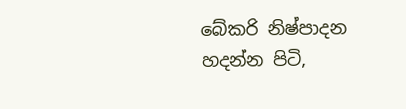බේකරි නිෂ්පාදන හදන්න පිටි,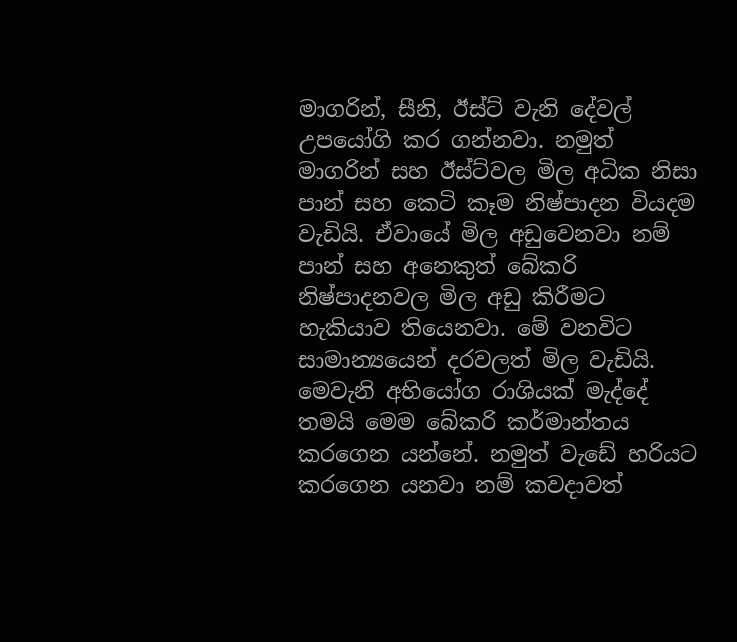මාගරින්, සීනි, ඊස්ට් වැනි දේවල් උපයෝගි කර ගන්නවා. නමුත් මාගරින් සහ ඊස්ට්වල මිල අධික නිසා පාන් සහ කෙටි කෑම නිෂ්පාදන වියදම වැඩියි. ඒවායේ මිල අඩුවෙනවා නම් පාන් සහ අනෙකුත් බේකරි නිෂ්පාදනවල මිල අඩු කිරීමට හැකියාව තියෙනවා. මේ වනවිට සාමාන්‍යයෙන් දරවලත් මිල වැඩියි. මෙවැනි අභියෝග රාශියක් මැද්දේ තමයි මෙම බේකරි කර්මාන්තය කරගෙන යන්නේ. නමුත් වැඩේ හරියට කරගෙන යනවා නම් කවදාවත්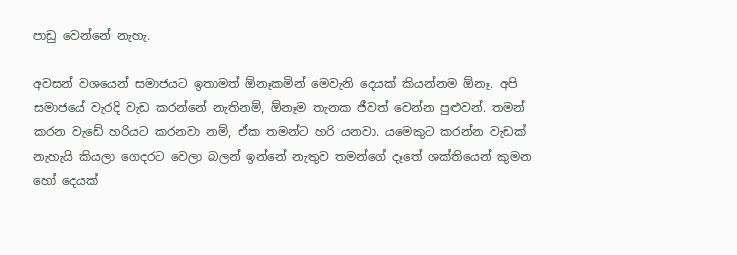පාඩු වෙන්නේ නැහැ.

අවසන් වශයෙන් සමාජයට ඉතාමත් ඕනෑකමින් මෙවැනි දෙයක් කියන්නම ඕනෑ. අපි සමාජයේ වැරදි වැඩ කරන්නේ නැතිනම්, ඕනෑම තැනක ජීවත් වෙන්න පුළුවන්. තමන් කරන වැඩේ හරියට කරනවා නම්, ඒක තමන්ට හරි යනවා. යමෙකුට කරන්න වැඩක් නැහැයි කියලා ගෙදරට වෙලා බලන් ඉන්නේ නැතුව තමන්ගේ දෑතේ ශක්තියෙන් කුමන හෝ දෙයක්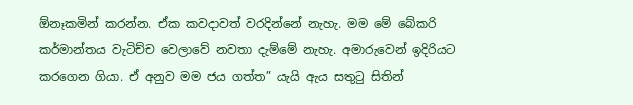ඕනෑකමින් කරන්න. ඒක කවදාවත් වරදින්නේ නැහැ. මම මේ බේකරි කර්මාන්තය වැටිච්ච වෙලාවේ නවතා දැම්මේ නැහැ. අමාරුවෙන් ඉදිරියට කරගෙන ගියා. ඒ අනුව මම ජය ගත්ත” යැයි ඇය සතුටු සිතින්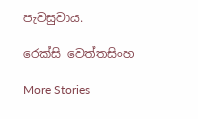පැවසුවාය.

රෙක්සි වෙත්තසිංහ

More Stories